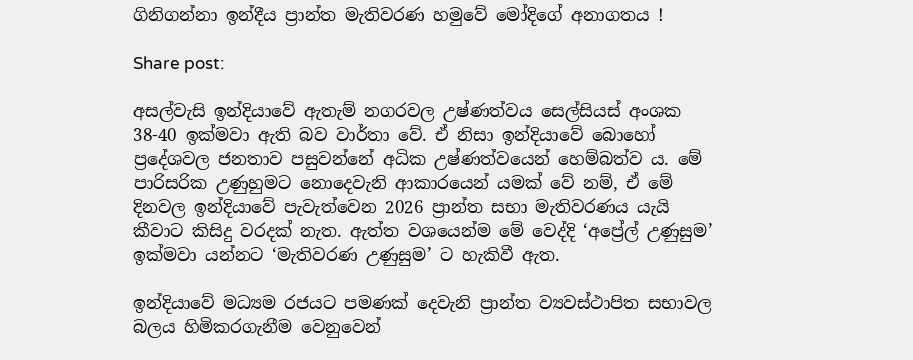ගිනිගන්නා ඉන්දීය ප්‍රාන්ත මැතිවරණ හමුවේ මෝදිගේ අනාගතය !

Share post:

අසල්වැසි ඉන්දියාවේ ඇතැම් නගරවල උෂ්ණත්වය සෙල්සියස් අංශක 38-40 ඉක්මවා ඇති බව වාර්තා වේ. ඒ නිසා ඉන්දියාවේ බොහෝ ප්‍රදේශවල ජනතාව පසුවන්නේ අධික උෂ්ණත්වයෙන් හෙම්බත්ව ය. මේ පාරිසරික උණුහුමට නොදෙවැනි ආකාරයෙන් යමක් වේ නම්, ඒ මේ දිනවල ඉන්දියාවේ පැවැත්වෙන 2026 ප්‍රාන්ත සභා මැතිවරණය යැයි කීවාට කිසිදු වරදක් නැත. ඇත්ත වශයෙන්ම මේ වෙද්දි ‘අප්‍රේල් උණුසුම’ ඉක්මවා යන්නට ‘මැතිවරණ උණුසුම’ ට හැකිවී ඇත.

ඉන්දියාවේ මධ්‍යම රජයට පමණක් දෙවැනි ප්‍රාන්ත ව්‍යවස්ථාපිත සභාවල බලය හිමිකරගැනීම වෙනුවෙන්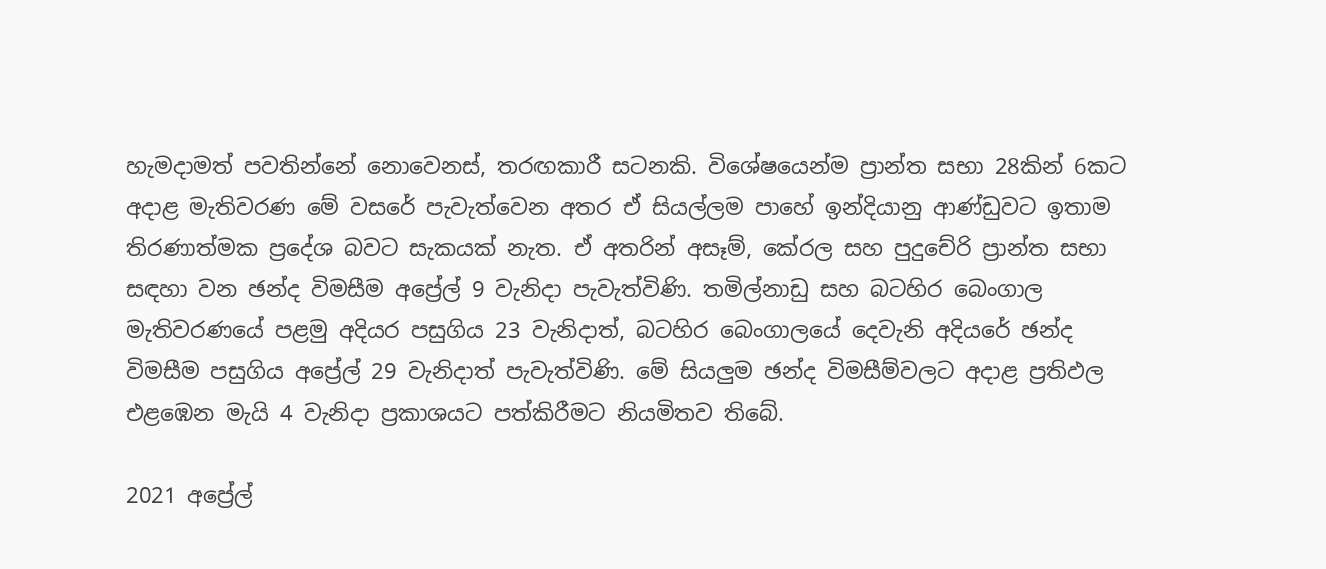හැමදාමත් පවතින්නේ නොවෙනස්, තරඟකාරී සටනකි. විශේෂයෙන්ම ප්‍රාන්ත සභා 28කින් 6කට අදාළ මැතිවරණ මේ වසරේ පැවැත්වෙන අතර ඒ සියල්ලම පාහේ ඉන්දියානු ආණ්ඩුවට ඉතාම තිරණාත්මක ප්‍රදේශ බවට සැකයක් නැත. ඒ අතරින් අසෑම්, කේරල සහ පුදුචේරි ප්‍රාන්ත සභා සඳහා වන ඡන්ද විමසීම අප්‍රේල් 9 වැනිදා පැවැත්විණි. තමිල්නාඩු සහ බටහිර බෙංගාල මැතිවරණයේ පළමු අදියර පසුගිය 23 වැනිදාත්, බටහිර බෙංගාලයේ දෙවැනි අදියරේ ඡන්ද විමසීම පසුගිය අප්‍රේල් 29 වැනිදාත් පැවැත්විණි. මේ සියලුම ඡන්ද විමසීම්වලට අදාළ ප්‍රතිඵල එළඹෙන මැයි 4 වැනිදා ප්‍රකාශයට පත්කිරීමට නියමිතව තිබේ.

2021 අප්‍රේල්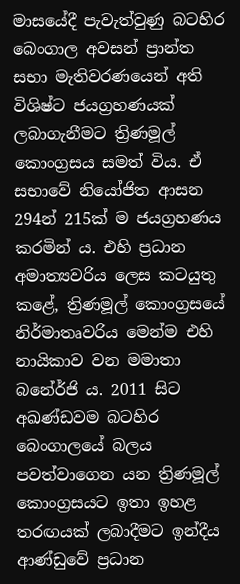මාසයේදී පැවැත්වුණු බටහිර බෙංගාල අවසන් ප්‍රාන්ත සභා මැතිවරණයෙන් අති විශිෂ්ට ජයග්‍රහණයක් ලබාගැනීමට ත්‍රිණමූල් කොංග්‍රසය සමත් විය. ඒ සභාවේ නියෝජිත ආසන 294න් 215ක් ම ජයග්‍රහණය කරමින් ය. එහි ප්‍රධාන අමාත්‍යවරිය ලෙස කටයුතු කළේ, ත්‍රිණමූල් කොංග්‍රසයේ නිර්මාතෘවරිය මෙන්ම එහි නායිකාව වන මමාතා බනේර්ජි ය. 2011 සිට අඛණ්ඩවම බටහිර බෙංගාලයේ බලය පවත්වාගෙන යන ත්‍රිණමූල් කොංග්‍රසයට ඉතා ඉහළ තරඟයක් ලබාදීමට ඉන්දීය ආණ්ඩුවේ ප්‍රධාන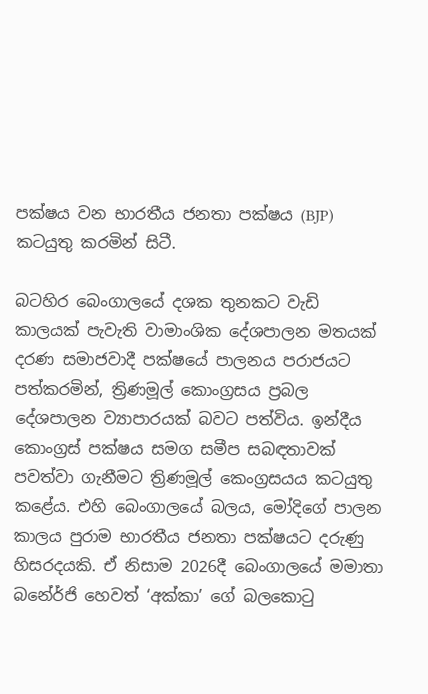පක්ෂය වන භාරතීය ජනතා පක්ෂය (BJP) කටයුතු කරමින් සිටී.

බටහිර බෙංගාලයේ දශක තුනකට වැඩි කාලයක් පැවැති වාමාංශික දේශපාලන මතයක් දරණ සමාජවාදී පක්ෂයේ පාලනය පරාජයට පත්කරමින්, ත්‍රිණමූල් කොංග්‍රසය ප්‍රබල දේශපාලන ව්‍යාපාරයක් බවට පත්විය. ඉන්දීය කොංග්‍රස් පක්ෂය සමග සමීප සබඳතාවක් පවත්වා ගැනීමට ත්‍රිණමූල් කෙංග්‍රසයය කටයුතු කළේය. එහි බෙංගාලයේ බලය, මෝදිගේ පාලන කාලය පුරාම භාරතීය ජනතා පක්ෂයට දරුණු හිසරදයකි. ඒ නිසාම 2026දී බෙංගාලයේ මමාතා බනේර්ජි හෙවත් ‘අක්කා’ ගේ බලකොටු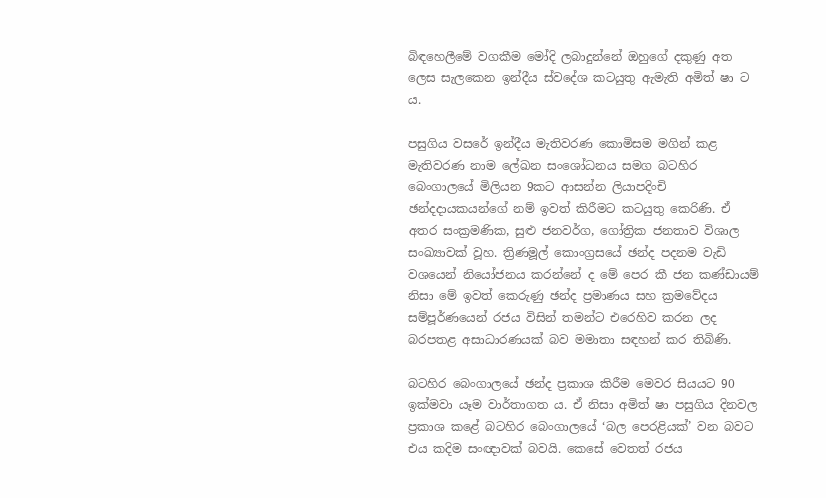බිඳහෙලීමේ වගකීම මෝදි ලබාදුන්නේ ඔහුගේ දකුණු අත ලෙස සැලකෙන ඉන්දීය ස්වදේශ කටයුතු ඇමැති අමිත් ෂා ට ය.

පසුගිය වසරේ ඉන්දීය මැතිවරණ කොමිසම මගින් කළ මැතිවරණ නාම ලේඛන සංශෝධනය සමග බටහිර බෙංගාලයේ මිලියන 9කට ආසන්න ලියාපදිංචි ඡන්දදායකයන්ගේ නම් ඉවත් කිරීමට කටයුතු කෙරිණි. ඒ අතර සංක්‍රමණික, සුළු ජනවර්ග, ගෝත්‍රික ජනතාව විශාල සංඛ්‍යාවක් වූහ. ත්‍රිණමූල් කොංග්‍රසයේ ඡන්ද පදනම වැඩි වශයෙන් නියෝජනය කරන්නේ ද මේ පෙර කී ජන කණ්ඩායම් නිසා මේ ඉවත් කෙරුණු ඡන්ද ප්‍රමාණය සහ ක්‍රමවේදය සම්පූර්ණයෙන් රජය විසින් තමන්ට එරෙහිව කරන ලද බරපතළ අසාධාරණයක් බව මමාතා සඳහන් කර තිබිණි.

බටහිර බෙංගාලයේ ඡන්ද ප්‍රකාශ කිරීම මෙවර සියයට 90 ඉක්මවා යෑම වාර්තාගත ය. ඒ නිසා අමිත් ෂා පසුගිය දිනවල ප්‍රකාශ කළේ බටහිර බෙංගාලයේ ‘බල පෙරළියක්’ වන බවට එය කදිම සංඥාවක් බවයි. කෙසේ වෙතත් රජය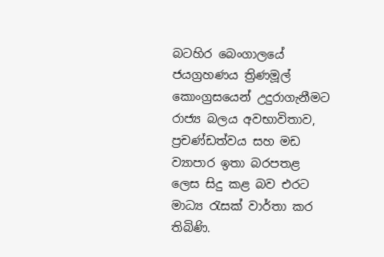බටහිර බෙංගාලයේ ජයග්‍රහණය ත්‍රිණමූල් කොංග්‍රසයෙන් උදුරාගැනීමට රාජ්‍ය බලය අවභාවිතාව, ප්‍රචණ්ඩත්වය සහ මඩ ව්‍යාපාර ඉතා බරපතළ ලෙස සිදු කළ බව එරට මාධ්‍ය රැසක් වාර්තා කර තිබිණි.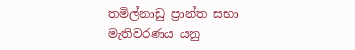තමිල්නාඩු ප්‍රාන්ත සභා මැතිවරණය යනු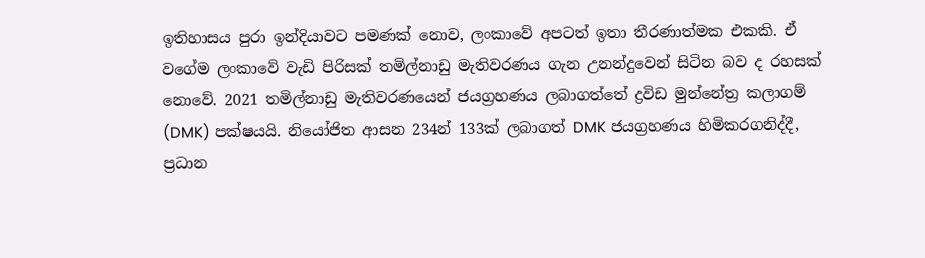ඉතිහාසය පුරා ඉන්දියාවට පමණක් නොව, ලංකාවේ අපටත් ඉතා තීරණාත්මක එකකි. ඒ වගේම ලංකාවේ වැඩි පිරිසක් තමිල්නාඩු මැතිවරණය ගැන උනන්දුවෙන් සිටින බව ද රහසක් නොවේ. 2021 තමිල්නාඩු මැතිවරණයෙන් ජයග්‍රහණය ලබාගත්තේ ද්‍රවිඩ මුන්නේත්‍ර කලාගම් (DMK) පක්ෂයයි. නියෝජිත ආසන 234න් 133ක් ලබාගත් DMK ජයග්‍රහණය හිමිකරගනිද්දී, ප්‍රධාන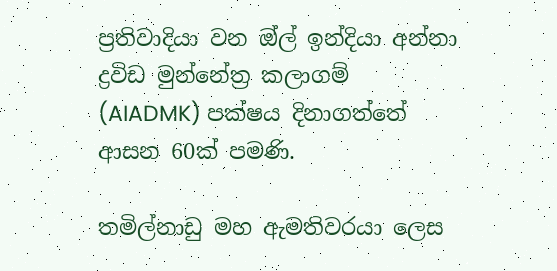ප්‍රතිවාදියා වන ඔ්ල් ඉන්දියා අන්නා ද්‍රවිඩ මුන්නේත්‍ර කලාගම් (AIADMK) පක්ෂය දිනාගත්තේ ආසන 60ක් පමණි.

තමිල්නාඩු මහ ඇමතිවරයා ලෙස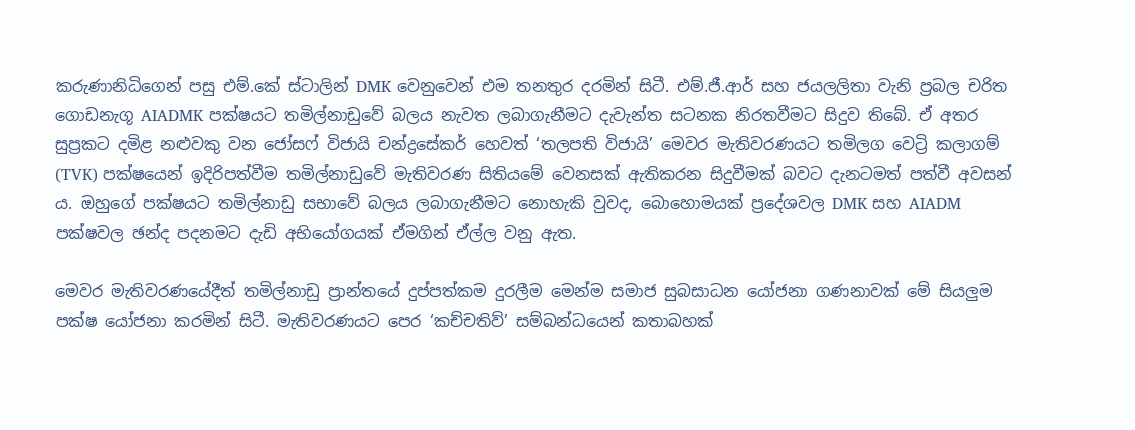කරුණානිධිගෙන් පසු එම්.කේ ස්ටාලින් DMK වෙනුවෙන් එම තනතුර දරමින් සිටී. එම්.ජී.ආර් සහ ජයලලිතා වැනි ප්‍රබල චරිත ගොඩනැගූ AIADMK පක්ෂයට තමිල්නාඩුවේ බලය නැවත ලබාගැනීමට දැවැන්ත සටනක නිරතවීමට සිදුව තිබේ. ඒ අතර සුප්‍රකට දමිළ නළුවකු වන ජෝසෆ් විජායි චන්ද්‍රසේකර් හෙවත් ‘තලපති විජායි’ මෙවර මැතිවරණයට තමිලග වෙට්‍රි කලාගම් (TVK) පක්ෂයෙන් ඉදිරිපත්වීම තමිල්නාඩුවේ මැතිවරණ සිතියමේ වෙනසක් ඇතිකරන සිදුවීමක් බවට දැනටමත් පත්වී අවසන් ය. ඔහුගේ පක්ෂයට තමිල්නාඩු සභාවේ බලය ලබාගැනීමට නොහැකි වුවද, බොහොමයක් ප්‍රදේශවල DMK සහ AIADM පක්ෂවල ඡන්ද පදනමට දැඩි අභියෝගයක් ඒමගින් ඒල්ල වනු ඇත.

මෙවර මැතිවරණයේදීත් තමිල්නාඩු ප්‍රාන්තයේ දුප්පත්කම දුරලීම මෙන්ම සමාජ සුබසාධන යෝජනා ගණනාවක් මේ සියලුම පක්ෂ යෝජනා කරමින් සිටී. මැතිවරණයට පෙර ‘කච්චතිව්’ සම්බන්ධයෙන් කතාබහක්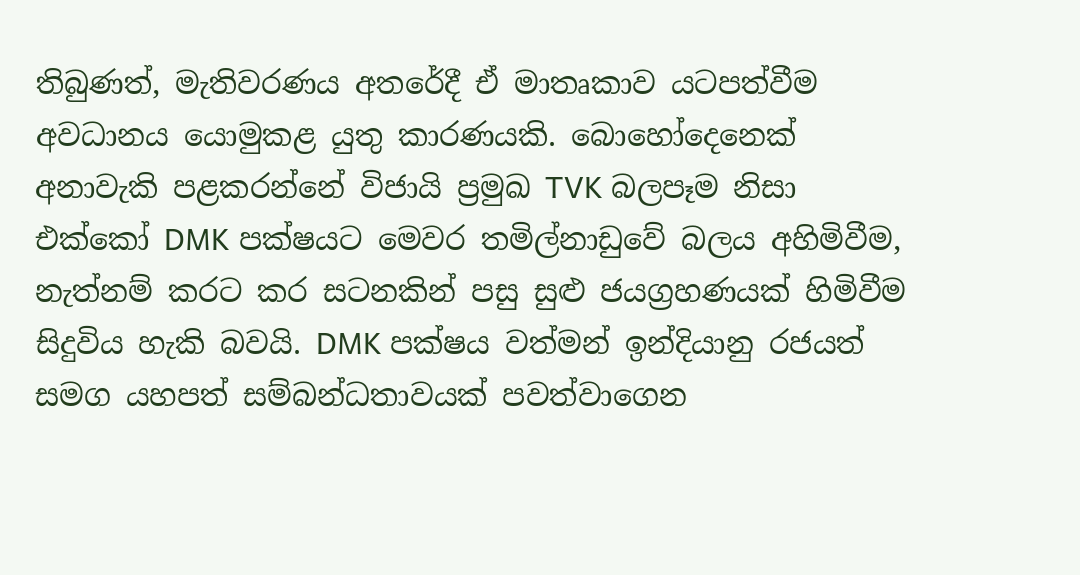තිබුණත්, මැතිවරණය අතරේදී ඒ මාතෘකාව යටපත්වීම අවධානය යොමුකළ යුතු කාරණයකි. බොහෝදෙනෙක් අනාවැකි පළකරන්නේ විජායි ප්‍රමුඛ TVK බලපෑම නිසා එක්කෝ DMK පක්ෂයට මෙවර තමිල්නාඩුවේ බලය අහිමිවීම, නැත්නම් කරට කර සටනකින් පසු සුළු ජයග්‍රහණයක් හිමිවීම සිදුවිය හැකි බවයි. DMK පක්ෂය වත්මන් ඉන්දියානු රජයත් සමග යහපත් සම්බන්ධතාවයක් පවත්වාගෙන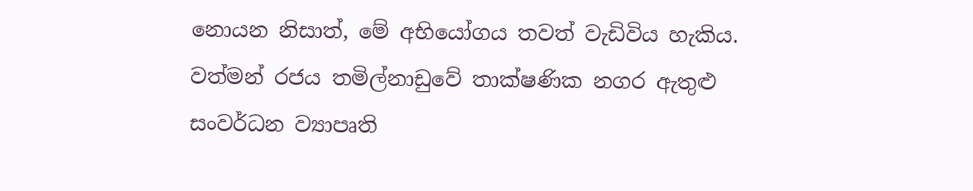නොයන නිසාත්, මේ අභියෝගය තවත් වැඩිවිය හැකිය. වත්මන් රජය තමිල්නාඩුවේ තාක්ෂණික නගර ඇතුළු සංවර්ධන ව්‍යාපෘති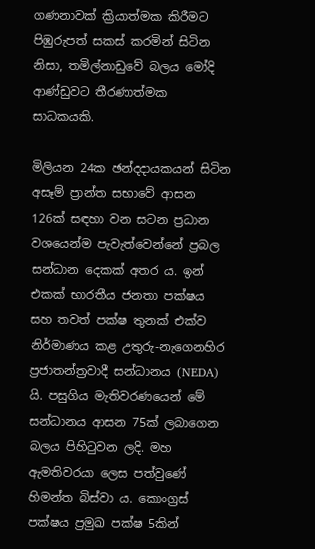ගණනාවක් ක්‍රියාත්මක කිරීමට පිඹුරුපත් සකස් කරමින් සිටින නිසා, තමිල්නාඩුවේ බලය මෝදි ආණ්ඩුවට තීරණාත්මක සාධකයකි.

මිලියන 24ක ඡන්දදායකයන් සිටින අසෑම් ප්‍රාන්ත සභාවේ ආසන 126ක් සඳහා වන සටන ප්‍රධාන වශයෙන්ම පැවැත්වෙන්නේ ප්‍රබල සන්ධාන දෙකක් අතර ය. ඉන් එකක් භාරතීය ජනතා පක්ෂය සහ තවත් පක්ෂ තුනක් එක්ව නිර්මාණය කළ උතුරු-නැගෙනහිර ප්‍රජාතන්ත්‍රවාදී සන්ධානය (NEDA) යි. පසුගිය මැතිවරණයෙන් මේ සන්ධානය ආසන 75ක් ලබාගෙන බලය පිහිටුවන ලදි. මහ ඇමතිවරයා ලෙස පත්වුණේ හිමන්ත බිස්වා ය. කොංග්‍රස් පක්ෂය ප්‍රමුඛ පක්ෂ 5කින්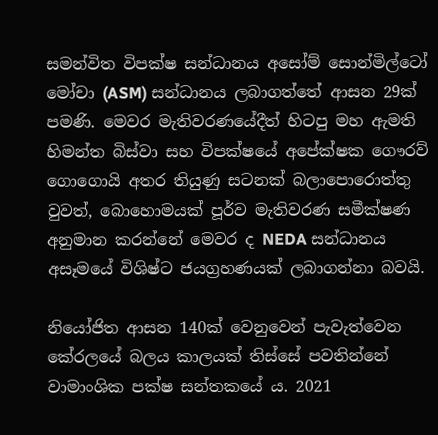සමන්විත විපක්ෂ සන්ධානය අසෝම් සොන්මිල්ටෝ මෝචා (ASM) සන්ධානය ලබාගත්තේ ආසන 29ක් පමණි. මෙවර මැතිවරණයේදීත් හිටපු මහ ඇමති හිමන්ත බිස්වා සහ විපක්ෂයේ අපේක්ෂක ගෞරව් ගොගොයි අතර තියුණු සටනක් බලාපොරොත්තු වුවත්, බොහොමයක් පූර්ව මැතිවරණ සමීක්ෂණ අනුමාන කරන්නේ මෙවර ද NEDA සන්ධානය අසෑමයේ විශිෂ්ට ජයග්‍රහණයක් ලබාගන්නා බවයි.

නියෝජිත ආසන 140ක් වෙනුවෙන් පැවැත්වෙන කේරලයේ බලය කාලයක් තිස්සේ පවතින්නේ වාමාංශික පක්ෂ සන්තකයේ ය. 2021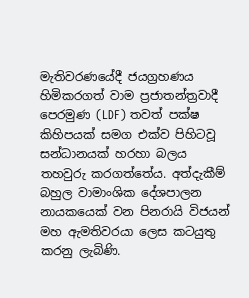මැතිවරණයේදී ජයග්‍රහණය හිමිකරගත් වාම ප්‍රජාතන්ත්‍රවාදී පෙරමුණ (LDF) තවත් පක්ෂ කිහිපයක් සමග එක්ව පිහිටවූ සන්ධානයක් හරහා බලය තහවුරු කරගත්තේය. අත්දැකීම් බහුල වාමාංශික දේශපාලන නායකයෙක් වන පිනරායි විජයන් මහ ඇමතිවරයා ලෙස කටයුතු කරනු ලැබිණි.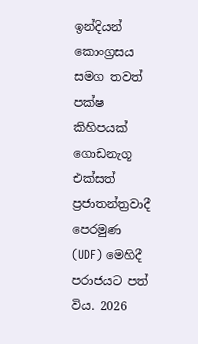ඉන්දියන් කොංග්‍රසය සමග තවත් පක්ෂ කිහිපයක් ගොඩනැගූ එක්සත් ප්‍රජාතන්ත්‍රවාදී පෙරමුණ (UDF) මෙහිදී පරාජයට පත් විය. 2026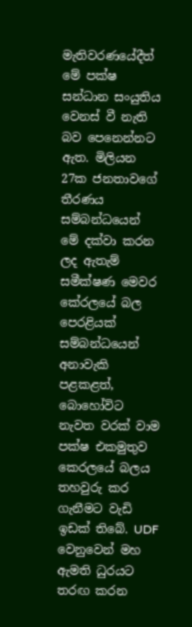මැතිවරණයේදීත් මේ පක්ෂ සන්ධාන සංයුතිය වෙනස් වී නැති බව පෙනෙන්නට ඇත. මිලියන 27ක ජනතාවගේ තීරණය සම්බන්ධයෙන් මේ දක්වා කරන ලද ඇතැම් සමීක්ෂණ මෙවර කේරලයේ බල පෙරළියක් සම්බන්ධයෙන් අනාවැකි පළකළත්, බොහෝවිට නැවත වරක් වාම පක්ෂ එකමුතුව කෙරලයේ බලය තහවුරු කර ගැනීමට වැඩි ඉඩක් තිබේ. UDF වෙනුවෙන් මහ ඇමති ධුරයට තරඟ කරන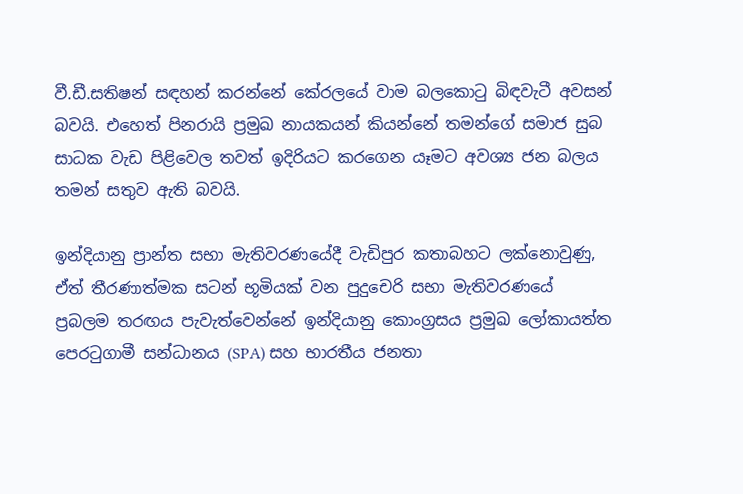වී.ඩී.සතිෂන් සඳහන් කරන්නේ කේරලයේ වාම බලකොටු බිඳවැටී අවසන් බවයි. එහෙත් පිනරායි ප්‍රමුඛ නායකයන් කියන්නේ තමන්ගේ සමාජ සුබ සාධක වැඩ පිළිවෙල තවත් ඉදිරියට කරගෙන යෑමට අවශ්‍ය ජන බලය තමන් සතුව ඇති බවයි.

ඉන්දියානු ප්‍රාන්ත සභා මැතිවරණයේදී වැඩිපුර කතාබහට ලක්නොවුණු, ඒත් තීරණාත්මක සටන් භූමියක් වන පුදුචෙරි සභා මැතිවරණයේ ප්‍රබලම තරඟය පැවැත්වෙන්නේ ඉන්දියානු කොංග්‍රසය ප්‍රමුඛ ලෝකායත්ත පෙරටුගාමී සන්ධානය (SPA) සහ භාරතීය ජනතා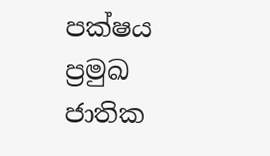පක්ෂය ප්‍රමුඛ ජාතික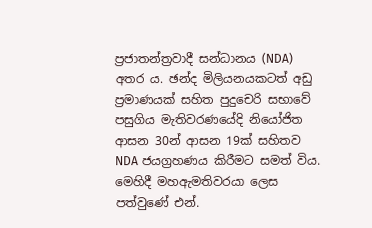ප්‍රජාතන්ත්‍රවාදී සන්ධානය (NDA) අතර ය. ඡන්ද මිලියනයකටත් අඩු ප්‍රමාණයක් සහිත පුදුචෙරි සභාවේ පසුගිය මැතිවරණයේදි නියෝජිත ආසන 30න් ආසන 19ක් සහිතව NDA ජයග්‍රහණය කිරීමට සමත් විය. මෙහිදී මහඇමතිවරයා ලෙස පත්වුණේ එන්.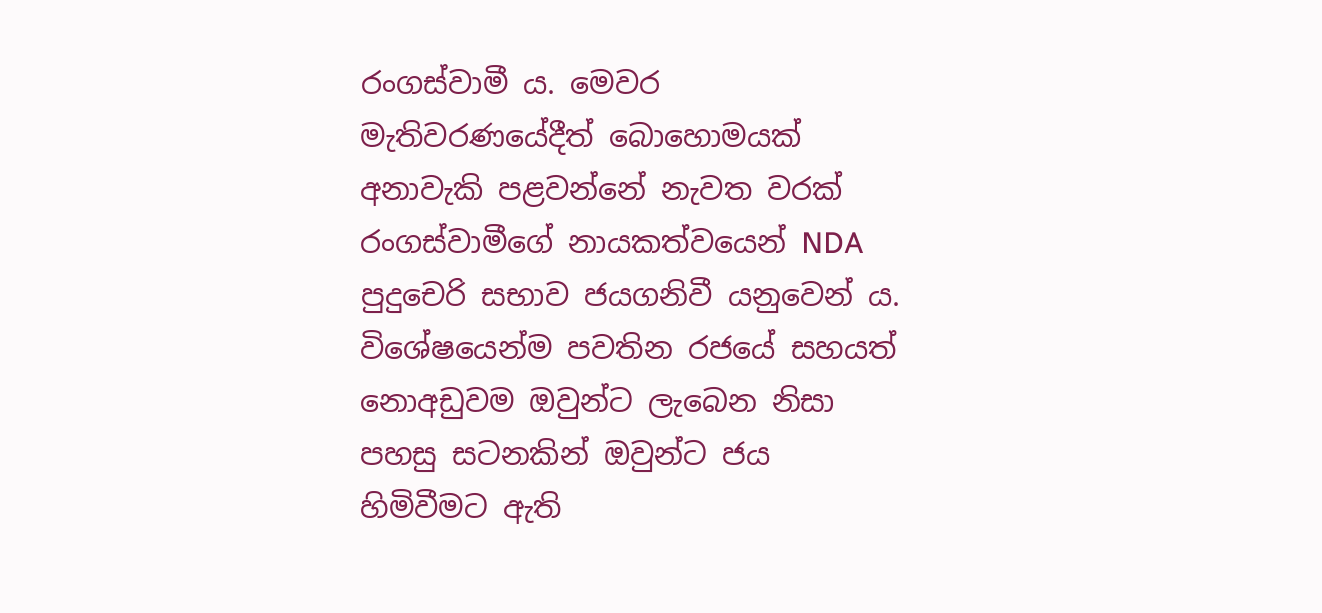රංගස්වාමී ය. මෙවර මැතිවරණයේදීත් බොහොමයක් අනාවැකි පළවන්නේ නැවත වරක් රංගස්වාමීගේ නායකත්වයෙන් NDA පුදුචෙරි සභාව ජයගනිවී යනුවෙන් ය. විශේෂයෙන්ම පවතින රජයේ සහයත් නොඅඩුවම ඔවුන්ට ලැබෙන නිසා පහසු සටනකින් ඔවුන්ට ජය හිමිවීමට ඇති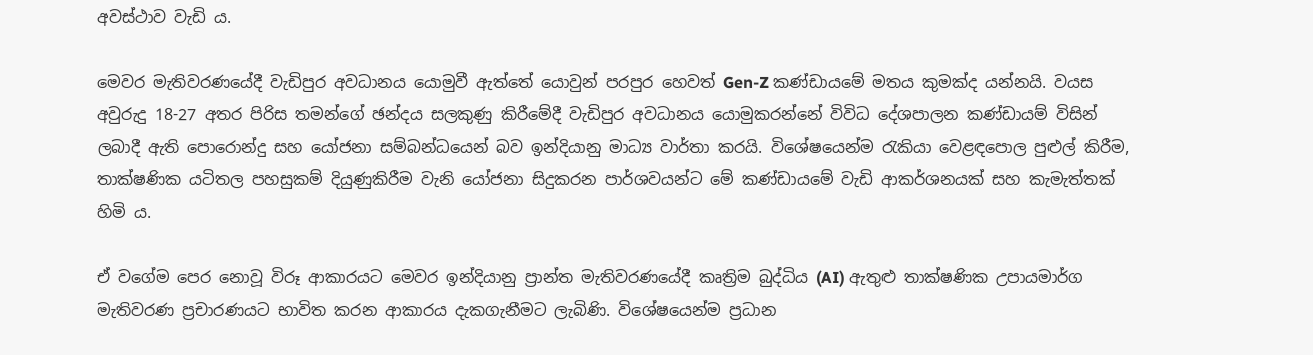අවස්ථාව වැඩි ය.

මෙවර මැතිවරණයේදී වැඩිපුර අවධානය යොමුවී ඇත්තේ යොවුන් පරපුර හෙවත් Gen-Z කණ්ඩායමේ මතය කුමක්ද යන්නයි. වයස අවුරුදු 18-27 අතර පිරිස තමන්ගේ ඡන්දය සලකුණු කිරීමේදී වැඩිපුර අවධානය යොමුකරන්නේ විවිධ දේශපාලන කණ්ඩායම් විසින් ලබාදී ඇති පොරොන්දු සහ යෝජනා සම්බන්ධයෙන් බව ඉන්දියානු මාධ්‍ය වාර්තා කරයි. විශේෂයෙන්ම රැකියා වෙළඳපොල පුළුල් කිරීම, තාක්ෂණික යටිතල පහසුකම් දියුණුකිරීම වැනි යෝජනා සිදුකරන පාර්ශවයන්ට මේ කණ්ඩායමේ වැඩි ආකර්ශනයක් සහ කැමැත්තක් හිමි ය.

ඒ වගේම පෙර නොවූ විරූ ආකාරයට මෙවර ඉන්දියානු ප්‍රාන්ත මැතිවරණයේදී කෘත්‍රිම බුද්ධිය (AI) ඇතුළු තාක්ෂණික උපායමාර්ග මැතිවරණ ප්‍රචාරණයට භාවිත කරන ආකාරය දැකගැනීමට ලැබිණි. විශේෂයෙන්ම ප්‍රධාන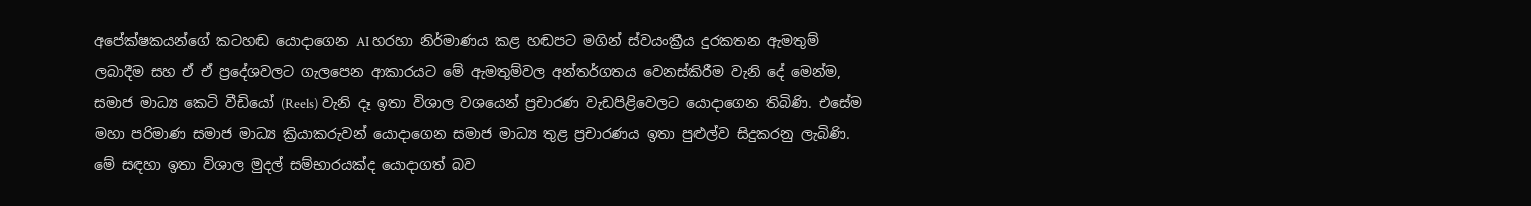අපේක්ෂකයන්ගේ කටහඬ යොදාගෙන AI හරහා නිර්මාණය කළ හඬපට මගින් ස්වයංක්‍රීය දුරකතන ඇමතුම් ලබාදීම සහ ඒ ඒ ප්‍රදේශවලට ගැලපෙන ආකාරයට මේ ඇමතුම්වල අන්තර්ගතය වෙනස්කිරීම වැනි දේ මෙන්ම, සමාජ මාධ්‍ය කෙටි වීඩියෝ (Reels) වැනි දෑ ඉතා විශාල වශයෙන් ප්‍රචාරණ වැඩපිළිවෙලට යොදාගෙන තිබිණි. එසේම මහා පරිමාණ සමාජ මාධ්‍ය ක්‍රියාකරුවන් යොදාගෙන සමාජ මාධ්‍ය තුළ ප්‍රචාරණය ඉතා පුළුල්ව සිදුකරනු ලැබිණි. මේ සඳහා ඉතා විශාල මුදල් සම්භාරයක්ද යොදාගත් බව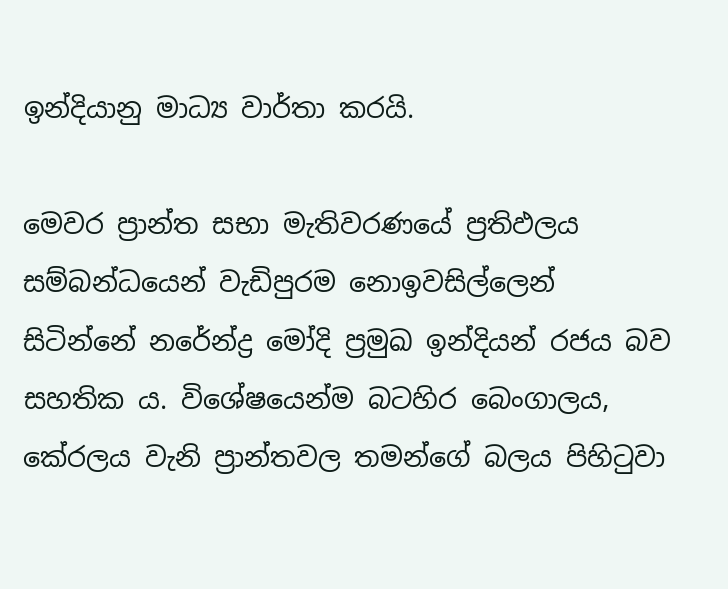ඉන්දියානු මාධ්‍ය වාර්තා කරයි.

මෙවර ප්‍රාන්ත සභා මැතිවරණයේ ප්‍රතිඵලය සම්බන්ධයෙන් වැඩිපුරම නොඉවසිල්ලෙන් සිටින්නේ නරේන්ද්‍ර මෝදි ප්‍රමුඛ ඉන්දියන් රජය බව සහතික ය. විශේෂයෙන්ම බටහිර බෙංගාලය, කේරලය වැනි ප්‍රාන්තවල තමන්ගේ බලය පිහිටුවා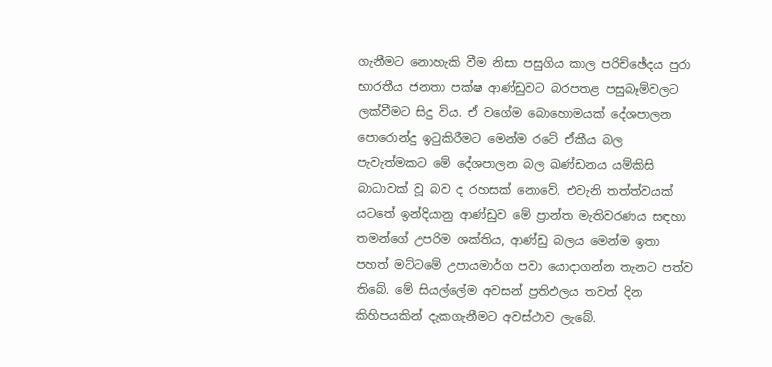ගැනීමට නොහැකි වීම නිසා පසුගිය කාල පරිච්ඡේදය පුරා භාරතීය ජනතා පක්ෂ ආණ්ඩුවට බරපතළ පසුබෑම්වලට ලක්වීමට සිදු විය. ඒ වගේම බොහොමයක් දේශපාලන පොරොන්දු ඉටුකිරීමට මෙන්ම රටේ ඒකීය බල පැවැත්මකට මේ දේශපාලන බල ඛණ්ඩනය යම්කිසි බාධාවක් වූ බව ද රහසක් නොවේ. එවැනි තත්ත්වයක් යටතේ ඉන්දියානු ආණ්ඩුව මේ ප්‍රාන්ත මැතිවරණය සඳහා තමන්ගේ උපරිම ශක්තිය, ආණ්ඩු බලය මෙන්ම ඉතා පහත් මට්ටමේ උපායමාර්ග පවා යොදාගන්න තැනට පත්ව තිබේ. මේ සියල්ලේම අවසන් ප්‍රතිඵලය තවත් දින කිහිපයකින් දැකගැනීමට අවස්ථාව ලැබේ.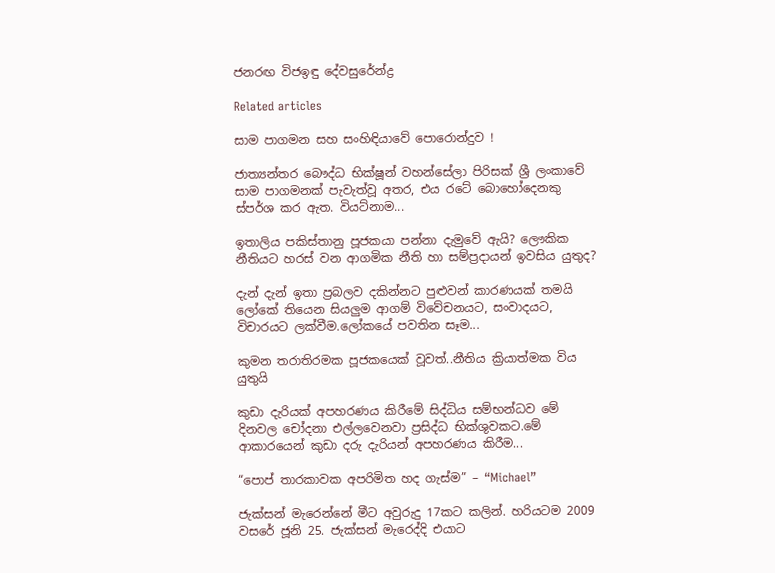ජනරඟ විජඉඳු දේවසුරේන්ද්‍ර

Related articles

සාම පාගමන සහ සංහිඳියාවේ පොරොන්දුව !

ජාත්‍යන්තර බෞද්ධ භික්ෂූන් වහන්සේලා පිරිසක් ශ්‍රී ලංකාවේ සාම පාගමනක් පැවැත්වූ අතර, එය රටේ බොහෝදෙනකු ස්පර්ශ කර ඇත. වියට්නාම...

ඉතාලිය පකිස්තානු පූජකයා පන්නා දැමුවේ ඇයි? ලෞකික නීතියට හරස් වන ආගමික නීති හා සම්ප්‍රදායන් ඉවසිය යුතුද?

දැන් දැන් ඉතා ප්‍රබලව දකින්නට පුළුවන් කාරණයක් තමයි ලෝකේ තියෙන සියලුම ආගම් විවේචනයට, සංවාදයට, විචාරයට ලක්වීම.ලෝකයේ පවතින සෑම...

කුමන තරාතිරමක පූජකයෙක් වූවත්..නීතිය ක්‍රියාත්මක විය යුතුයි

කුඩා දැරියක් අපහරණය කිරීමේ සිද්ධිය සම්භන්ධව මේ දිනවල චෝදනා එල්ලවෙනවා ප්‍රසිද්ධ භික්ශුවකට.මේ ආකාරයෙන් කුඩා දරු දැරියන් අපහරණය කිරීම...

“පොප් තාරකාවක අපරිමිත හද ගැස්ම” – “Michael”

ජැක්සන් මැරෙන්නේ මීට අවුරුදු 17කට කලින්. හරියටම 2009 වසරේ ජූනි 25. ජැක්සන් මැරෙද්දි එයාට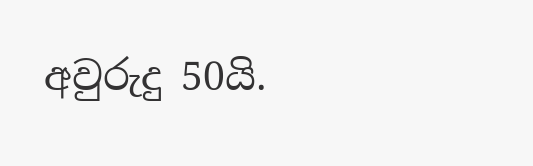අවුරුදු 50යි.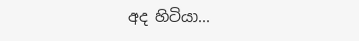අද හිටියා...